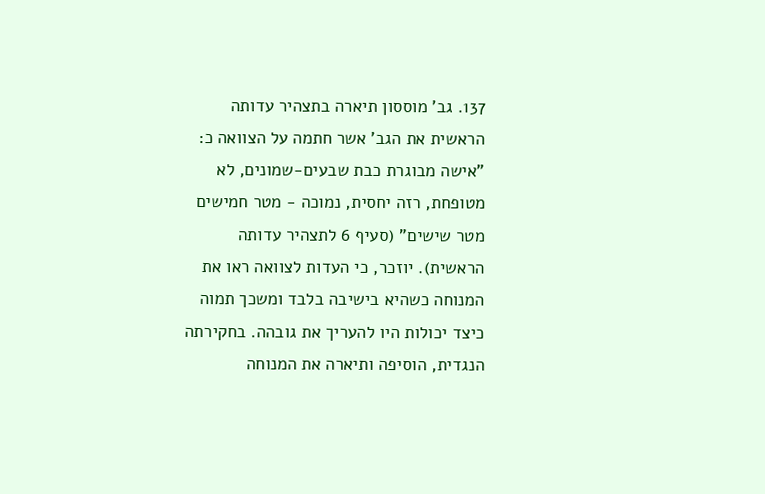137. גב' מוססון תיארה בתצהיר עדותה הראשית את הגב' אשר חתמה על הצוואה כ: "אישה מבוגרת כבת שבעים-שמונים, לא מטופחת, רזה יחסית, נמוכה - מטר חמישים מטר שישים" (סעיף 6 לתצהיר עדותה הראשית). יוזכר, כי העדות לצוואה ראו את המנוחה כשהיא בישיבה בלבד ומשכך תמוה כיצד יכולות היו להעריך את גובהה. בחקירתה הנגדית, הוסיפה ותיארה את המנוחה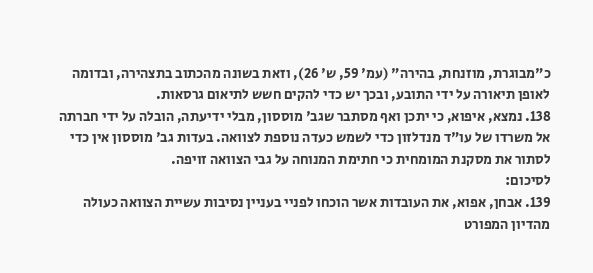כ"מבוגרת, מוזנחת, בהירה" (עמ' 59, ש' 26), וזאת בשונה מהכתוב בתצהירה, ובדומה לאופן תיאורה על ידי התובע, ובכך יש כדי להקים חשש לתיאום גרסאות.
138. נמצא, איפוא, כי יתכן ואף מסתבר שגב' מוססון, מבלי ידיעתה, הובלה על ידי חברתה אל משרדו של עו"ד מנדלזון כדי לשמש כעדה נוספת לצוואה. בעדות גב' מוססון אין כדי לסתור את מסקנת המומחית כי חתימת המנוחה על גבי הצוואה זויפה.
לסיכום:
139. אבחן, אפוא, את העובדות אשר הוכחו לפניי בעניין נסיבות עשיית הצוואה כעולה מהדיון המפורט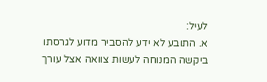לעיל:
א. התובע לא ידע להסביר מדוע לגרסתו ביקשה המנוחה לעשות צוואה אצל עורך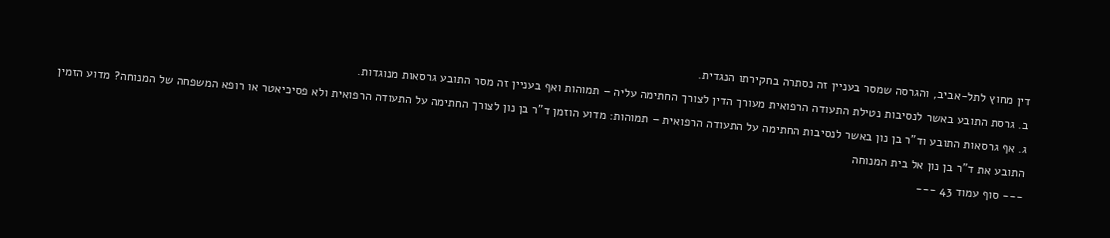דין מחוץ לתל-אביב, והגרסה שמסר בעניין זה נסתרה בחקירתו הנגדית.
ב. גרסת התובע באשר לנסיבות נטילת התעודה הרפואית מעורך הדין לצורך החתימה עליה – תמוהות ואף בעניין זה מסר התובע גרסאות מנוגדות.
ג. אף גרסאות התובע וד"ר בן נון באשר לנסיבות החתימה על התעודה הרפואית – תמוהות: מדוע הוזמן ד"ר בן נון לצורך החתימה על התעודה הרפואית ולא פסיכיאטר או רופא המשפחה של המנוחה? מדוע הזמין התובע את ד"ר בן נון אל בית המנוחה
--- סוף עמוד 43 ---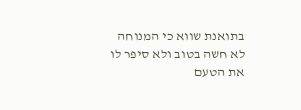בתואנת שווא כי המנוחה לא חשה בטוב ולא סיפר לו את הטעם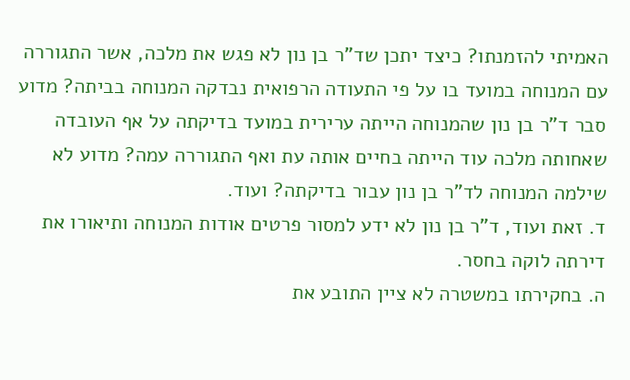האמיתי להזמנתו? כיצד יתכן שד"ר בן נון לא פגש את מלכה, אשר התגוררה עם המנוחה במועד בו על פי התעודה הרפואית נבדקה המנוחה בביתה? מדוע סבר ד"ר בן נון שהמנוחה הייתה ערירית במועד בדיקתה על אף העובדה שאחותה מלכה עוד הייתה בחיים אותה עת ואף התגוררה עמה? מדוע לא שילמה המנוחה לד"ר בן נון עבור בדיקתה? ועוד.
ד. זאת ועוד, ד"ר בן נון לא ידע למסור פרטים אודות המנוחה ותיאורו את דירתה לוקה בחסר.
ה. בחקירתו במשטרה לא ציין התובע את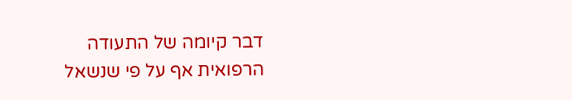דבר קיומה של התעודה הרפואית אף על פי שנשאל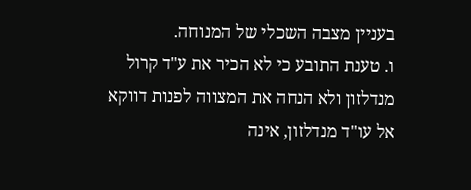בעניין מצבה השכלי של המנוחה.
ו. טענת התובע כי לא הכיר את ע"ד קרול מנדלזון ולא הנחה את המצווה לפנות דווקא אל עו"ד מנדלזון, אינה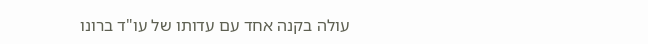עולה בקנה אחד עם עדותו של עו"ד ברונו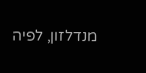מנדלזון, לפיה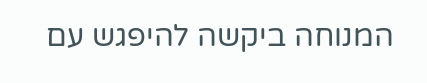המנוחה ביקשה להיפגש עם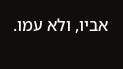אביו, ולא עמו.